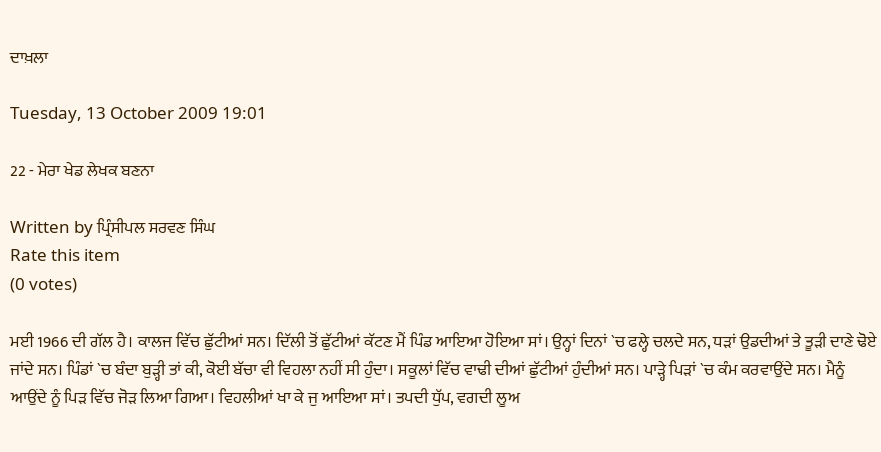ਦਾਖ਼ਲਾ

Tuesday, 13 October 2009 19:01

22 - ਮੇਰਾ ਖੇਡ ਲੇਖਕ ਬਣਨਾ

Written by ਪ੍ਰਿੰਸੀਪਲ ਸਰਵਣ ਸਿੰਘ
Rate this item
(0 votes)

ਮਈ 1966 ਦੀ ਗੱਲ ਹੈ। ਕਾਲਜ ਵਿੱਚ ਛੁੱਟੀਆਂ ਸਨ। ਦਿੱਲੀ ਤੋਂ ਛੁੱਟੀਆਂ ਕੱਟਣ ਮੈਂ ਪਿੰਡ ਆਇਆ ਹੋਇਆ ਸਾਂ। ਉਨ੍ਹਾਂ ਦਿਨਾਂ `ਚ ਫਲ੍ਹੇ ਚਲਦੇ ਸਨ, ਧੜਾਂ ਉਡਦੀਆਂ ਤੇ ਤੂੜੀ ਦਾਣੇ ਢੋਏ ਜਾਂਦੇ ਸਨ। ਪਿੰਡਾਂ `ਚ ਬੰਦਾ ਬੁੜ੍ਹੀ ਤਾਂ ਕੀ, ਕੋਈ ਬੱਚਾ ਵੀ ਵਿਹਲਾ ਨਹੀਂ ਸੀ ਹੁੰਦਾ। ਸਕੂਲਾਂ ਵਿੱਚ ਵਾਢੀ ਦੀਆਂ ਛੁੱਟੀਆਂ ਹੁੰਦੀਆਂ ਸਨ। ਪਾੜ੍ਹੇ ਪਿੜਾਂ `ਚ ਕੰਮ ਕਰਵਾਉਂਦੇ ਸਨ। ਮੈਨੂੰ ਆਉਂਦੇ ਨੂੰ ਪਿੜ ਵਿੱਚ ਜੋੜ ਲਿਆ ਗਿਆ। ਵਿਹਲੀਆਂ ਖਾ ਕੇ ਜੁ ਆਇਆ ਸਾਂ। ਤਪਦੀ ਧੁੱਪ, ਵਗਦੀ ਲੂਅ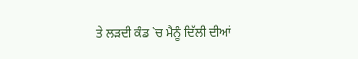ਤੇ ਲੜਦੀ ਕੰਡ `ਚ ਮੈਨੂੰ ਦਿੱਲੀ ਦੀਆਂ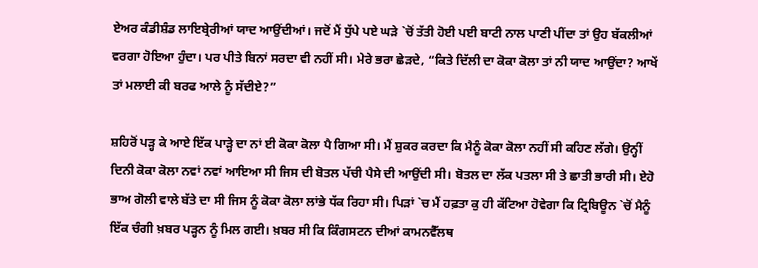ਏਅਰ ਕੰਡੀਸ਼ੰਡ ਲਾਇਬ੍ਰੇਰੀਆਂ ਯਾਦ ਆਉਂਦੀਆਂ। ਜਦੋਂ ਮੈਂ ਧੁੱਪੇ ਪਏ ਘੜੇ `ਚੋਂ ਤੱਤੀ ਹੋਈ ਪਈ ਬਾਟੀ ਨਾਲ ਪਾਣੀ ਪੀਂਦਾ ਤਾਂ ਉਹ ਬੱਕਲੀਆਂ ਵਰਗਾ ਹੋਇਆ ਹੁੰਦਾ। ਪਰ ਪੀਤੇ ਬਿਨਾਂ ਸਰਦਾ ਵੀ ਨਹੀਂ ਸੀ। ਮੇਰੇ ਭਰਾ ਛੇੜਦੇ, “ਕਿਤੇ ਦਿੱਲੀ ਦਾ ਕੋਕਾ ਕੋਲਾ ਤਾਂ ਨੀ ਯਾਦ ਆਉਂਦਾ? ਆਖੇਂ ਤਾਂ ਮਲਾਈ ਕੀ ਬਰਫ ਆਲੇ ਨੂੰ ਸੱਦੀਏ?”

ਸ਼ਹਿਰੋਂ ਪੜ੍ਹ ਕੇ ਆਏ ਇੱਕ ਪਾੜ੍ਹੇ ਦਾ ਨਾਂ ਈ ਕੋਕਾ ਕੋਲਾ ਪੈ ਗਿਆ ਸੀ। ਮੈਂ ਸ਼ੁਕਰ ਕਰਦਾ ਕਿ ਮੈਨੂੰ ਕੋਕਾ ਕੋਲਾ ਨਹੀਂ ਸੀ ਕਹਿਣ ਲੱਗੇ। ਉਨ੍ਹੀਂ ਦਿਨੀ ਕੋਕਾ ਕੋਲਾ ਨਵਾਂ ਨਵਾਂ ਆਇਆ ਸੀ ਜਿਸ ਦੀ ਬੋਤਲ ਪੱਚੀ ਪੈਸੇ ਦੀ ਆਉਂਦੀ ਸੀ। ਬੋਤਲ ਦਾ ਲੱਕ ਪਤਲਾ ਸੀ ਤੇ ਛਾਤੀ ਭਾਰੀ ਸੀ। ਏਹੋ ਭਾਅ ਗੋਲੀ ਵਾਲੇ ਬੱਤੇ ਦਾ ਸੀ ਜਿਸ ਨੂੰ ਕੋਕਾ ਕੋਲਾ ਲਾਂਭੇ ਧੱਕ ਰਿਹਾ ਸੀ। ਪਿੜਾਂ `ਚ ਮੈਂ ਹਫ਼ਤਾ ਕੁ ਹੀ ਕੱਟਿਆ ਹੋਵੇਗਾ ਕਿ ਟ੍ਰਿਬਿਊਨ `ਚੋਂ ਮੈਨੂੰ ਇੱਕ ਚੰਗੀ ਖ਼ਬਰ ਪੜ੍ਹਨ ਨੂੰ ਮਿਲ ਗਈ। ਖ਼ਬਰ ਸੀ ਕਿ ਕਿੰਗਸਟਨ ਦੀਆਂ ਕਾਮਨਵੈੱਲਥ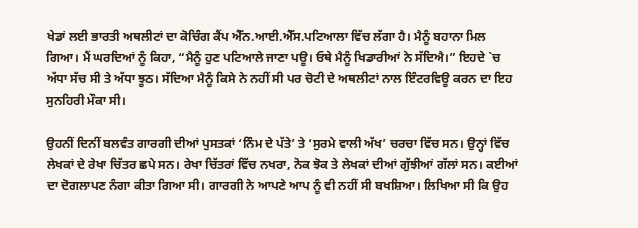ਖੇਡਾਂ ਲਈ ਭਾਰਤੀ ਅਥਲੀਟਾਂ ਦਾ ਕੋਚਿੰਗ ਕੈਂਪ ਐੱਨ.ਆਈ.ਐੱਸ.ਪਟਿਆਲਾ ਵਿੱਚ ਲੱਗਾ ਹੈ। ਮੈਨੂੰ ਬਹਾਨਾ ਮਿਲ ਗਿਆ। ਮੈਂ ਘਰਦਿਆਂ ਨੂੰ ਕਿਹਾ, “ਮੈਨੂੰ ਹੁਣ ਪਟਿਆਲੇ ਜਾਣਾ ਪਊ। ਓਥੇ ਮੈਨੂੰ ਖਿਡਾਰੀਆਂ ਨੇ ਸੱਦਿਐ।” ਇਹਦੇ `ਚ ਅੱਧਾ ਸੱਚ ਸੀ ਤੇ ਅੱਧਾ ਝੂਠ। ਸੱਦਿਆ ਮੈਨੂੰ ਕਿਸੇ ਨੇ ਨਹੀਂ ਸੀ ਪਰ ਚੋਟੀ ਦੇ ਅਥਲੀਟਾਂ ਨਾਲ ਇੰਟਰਵਿਊ ਕਰਨ ਦਾ ਇਹ ਸੁਨਹਿਰੀ ਮੌਕਾ ਸੀ।

ਉਹਨੀਂ ਦਿਨੀਂ ਬਲਵੰਤ ਗਾਰਗੀ ਦੀਆਂ ਪੁਸਤਕਾਂ ‘ਨਿੰਮ ਦੇ ਪੱਤੇ’ ਤੇ ‘ਸੁਰਮੇ ਵਾਲੀ ਅੱਖ’ ਚਰਚਾ ਵਿੱਚ ਸਨ। ਉਨ੍ਹਾਂ ਵਿੱਚ ਲੇਖਕਾਂ ਦੇ ਰੇਖਾ ਚਿੱਤਰ ਛਪੇ ਸਨ। ਰੇਖਾ ਚਿੱਤਰਾਂ ਵਿੱਚ ਨਖਰਾ, ਨੋਕ ਝੋਕ ਤੇ ਲੇਖਕਾਂ ਦੀਆਂ ਗੁੱਝੀਆਂ ਗੱਲਾਂ ਸਨ। ਕਈਆਂ ਦਾ ਦੋਗਲਾਪਣ ਨੰਗਾ ਕੀਤਾ ਗਿਆ ਸੀ। ਗਾਰਗੀ ਨੇ ਆਪਣੇ ਆਪ ਨੂੰ ਵੀ ਨਹੀਂ ਸੀ ਬਖਸ਼ਿਆ। ਲਿਖਿਆ ਸੀ ਕਿ ਉਹ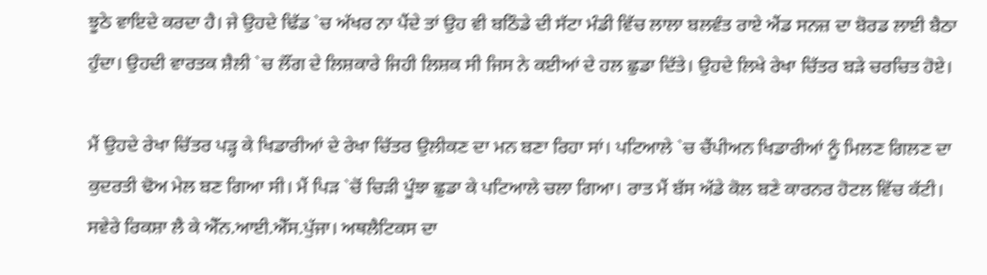ਝੂਠੇ ਵਾਇਦੇ ਕਰਦਾ ਹੈ। ਜੇ ਉਹਦੇ ਢਿੱਡ `ਚ ਅੱਖਰ ਨਾ ਪੈਂਦੇ ਤਾਂ ਉਹ ਵੀ ਬਠਿੰਡੇ ਦੀ ਸੱਟਾ ਮੰਡੀ ਵਿੱਚ ਲਾਲਾ ਬਲਵੰਤ ਰਾਏ ਐਂਡ ਸਨਜ਼ ਦਾ ਬੋਰਡ ਲਾਈ ਬੈਠਾ ਹੁੰਦਾ। ਉਹਦੀ ਵਾਰਤਕ ਸ਼ੈਲੀ `ਚ ਲੌਂਗ ਦੇ ਲਿਸ਼ਕਾਰੇ ਜਿਹੀ ਲਿਸ਼ਕ ਸੀ ਜਿਸ ਨੇ ਕਈਆਂ ਦੇ ਹਲ ਛੁਡਾ ਦਿੱਤੇ। ਉਹਦੇ ਲਿਖੇ ਰੇਖਾ ਚਿੱਤਰ ਬੜੇ ਚਰਚਿਤ ਹੋਏ।

ਮੈਂ ਉਹਦੇ ਰੇਖਾ ਚਿੱਤਰ ਪੜ੍ਹ ਕੇ ਖਿਡਾਰੀਆਂ ਦੇ ਰੇਖਾ ਚਿੱਤਰ ਉਲੀਕਣ ਦਾ ਮਨ ਬਣਾ ਰਿਹਾ ਸਾਂ। ਪਟਿਆਲੇ `ਚ ਚੈਂਪੀਅਨ ਖਿਡਾਰੀਆਂ ਨੂੰ ਮਿਲਣ ਗਿਲਣ ਦਾ ਕੁਦਰਤੀ ਢੋਅ ਮੇਲ ਬਣ ਗਿਆ ਸੀ। ਮੈਂ ਪਿੜ `ਚੋਂ ਚਿੜੀ ਪੂੰਝਾ ਛੁਡਾ ਕੇ ਪਟਿਆਲੇ ਚਲਾ ਗਿਆ। ਰਾਤ ਮੈਂ ਬੱਸ ਅੱਡੇ ਕੋਲ ਬਣੇ ਕਾਰਨਰ ਹੋਟਲ ਵਿੱਚ ਕੱਟੀ। ਸਵੇਰੇ ਰਿਕਸ਼ਾ ਲੈ ਕੇ ਐੱਨ.ਆਈ.ਐੱਸ.ਪੁੱਜਾ। ਅਥਲੈਟਿਕਸ ਦਾ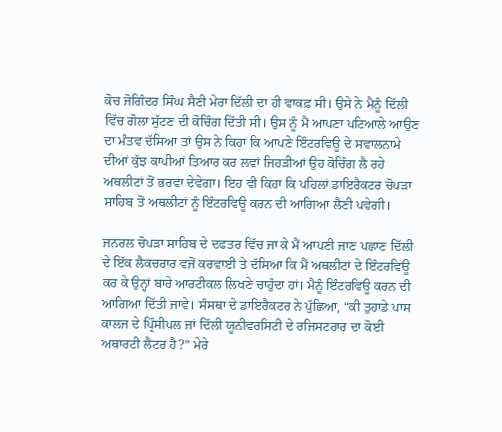ਕੋਚ ਜੋਗਿੰਦਰ ਸਿੰਘ ਸੈਣੀ ਮੇਰਾ ਦਿੱਲੀ ਦਾ ਹੀ ਵਾਕਫ਼ ਸੀ। ਉਸੇ ਨੇ ਮੈਨੂੰ ਦਿੱਲੀ ਵਿੱਚ ਗੋਲਾ ਸੁੱਟਣ ਦੀ ਕੋਚਿੰਗ ਦਿੱਤੀ ਸੀ। ਉਸ ਨੂੰ ਮੈਂ ਆਪਣਾ ਪਟਿਆਲੇ ਆਉਣ ਦਾ ਮੰਤਵ ਦੱਸਿਆ ਤਾਂ ਉਸ ਨੇ ਕਿਹਾ ਕਿ ਆਪਣੇ ਇੰਟਰਵਿਊ ਦੇ ਸਵਾਲਨਾਮੇ ਦੀਆਂ ਕੁੱਝ ਕਾਪੀਆਂ ਤਿਆਰ ਕਰ ਲਵਾਂ ਜਿਹੜੀਆਂ ਉਹ ਕੋਚਿੰਗ ਲੈ ਰਹੇ ਅਥਲੀਟਾਂ ਤੋਂ ਭਰਵਾ ਦੇਵੇਗਾ। ਇਹ ਵੀ ਕਿਹਾ ਕਿ ਪਹਿਲਾਂ ਡਾਇਰੈਕਟਰ ਚੋਪੜਾ ਸਾਹਿਬ ਤੋਂ ਅਥਲੀਟਾਂ ਨੂੰ ਇੰਟਰਵਿਊ ਕਰਨ ਦੀ ਆਗਿਆ ਲੈਣੀ ਪਵੇਗੀ।

ਜਨਰਲ ਚੋਪੜਾ ਸਾਹਿਬ ਦੇ ਦਫਤਰ ਵਿੱਚ ਜਾ ਕੇ ਮੈਂ ਆਪਣੀ ਜਾਣ ਪਛਾਣ ਦਿੱਲੀ ਦੇ ਇੱਕ ਲੈਕਚਰਾਰ ਵਜੋਂ ਕਰਵਾਈ ਤੇ ਦੱਸਿਆ ਕਿ ਮੈਂ ਅਥਲੀਟਾਂ ਦੇ ਇੰਟਰਵਿਊ ਕਰ ਕੇ ਉਨ੍ਹਾਂ ਬਾਰੇ ਆਰਟੀਕਲ ਲਿਖਣੇ ਚਾਹੁੰਦਾ ਹਾਂ। ਮੈਨੂੰ ਇੰਟਰਵਿਊ ਕਰਨ ਦੀ ਆਗਿਆ ਦਿੱਤੀ ਜਾਵੇ। ਸੰਸਥਾ ਦੇ ਡਾਇਰੈਕਟਰ ਨੇ ਪੁੱਛਿਆ, “ਕੀ ਤੁਹਾਡੇ ਪਾਸ ਕਾਲਜ ਦੇ ਪ੍ਰਿੰਸੀਪਲ ਜਾਂ ਦਿੱਲੀ ਯੂਨੀਵਰਸਿਟੀ ਦੇ ਰਜਿਸਟਰਾਰ ਦਾ ਕੋਈ ਅਥਾਰਟੀ ਲੈਟਰ ਹੈ?” ਮੇਰੇ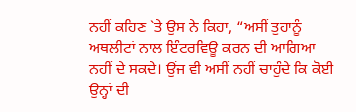ਨਹੀਂ ਕਹਿਣ `ਤੇ ਉਸ ਨੇ ਕਿਹਾ, “ਅਸੀਂ ਤੁਹਾਨੂੰ ਅਥਲੀਟਾਂ ਨਾਲ ਇੰਟਰਵਿਊ ਕਰਨ ਦੀ ਆਗਿਆ ਨਹੀਂ ਦੇ ਸਕਦੇ। ਉਂਜ ਵੀ ਅਸੀਂ ਨਹੀਂ ਚਾਹੁੰਦੇ ਕਿ ਕੋਈ ਉਨ੍ਹਾਂ ਦੀ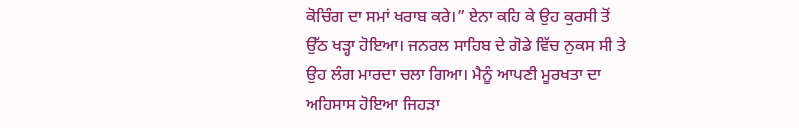ਕੋਚਿੰਗ ਦਾ ਸਮਾਂ ਖਰਾਬ ਕਰੇ।” ਏਨਾ ਕਹਿ ਕੇ ਉਹ ਕੁਰਸੀ ਤੋਂ ਉੱਠ ਖੜ੍ਹਾ ਹੋਇਆ। ਜਨਰਲ ਸਾਹਿਬ ਦੇ ਗੋਡੇ ਵਿੱਚ ਨੁਕਸ ਸੀ ਤੇ ਉਹ ਲੰਗ ਮਾਰਦਾ ਚਲਾ ਗਿਆ। ਮੈਨੂੰ ਆਪਣੀ ਮੂਰਖਤਾ ਦਾ ਅਹਿਸਾਸ ਹੋਇਆ ਜਿਹੜਾ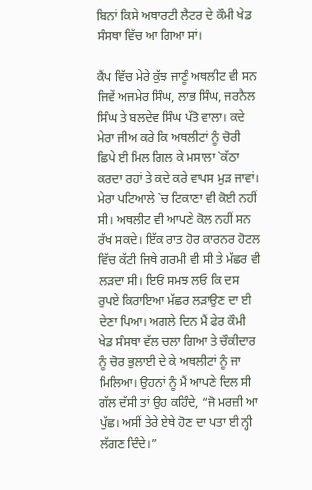ਬਿਨਾਂ ਕਿਸੇ ਅਥਾਰਟੀ ਲੈਟਰ ਦੇ ਕੌਮੀ ਖੇਡ ਸੰਸਥਾ ਵਿੱਚ ਆ ਗਿਆ ਸਾਂ।

ਕੈਂਪ ਵਿੱਚ ਮੇਰੇ ਕੁੱਝ ਜਾਣੂੰ ਅਥਲੀਟ ਵੀ ਸਨ ਜਿਵੇਂ ਅਜਮੇਰ ਸਿੰਘ, ਲਾਭ ਸਿੰਘ, ਜਰਨੈਲ ਸਿੰਘ ਤੇ ਬਲਦੇਵ ਸਿੰਘ ਪੱਤੋ ਵਾਲਾ। ਕਦੇ ਮੇਰਾ ਜੀਅ ਕਰੇ ਕਿ ਅਥਲੀਟਾਂ ਨੂੰ ਚੋਰੀ ਛਿਪੇ ਈ ਮਿਲ ਗਿਲ ਕੇ ਮਸਾਲਾ `ਕੱਠਾ ਕਰਦਾ ਰਹਾਂ ਤੇ ਕਦੇ ਕਰੇ ਵਾਪਸ ਮੁੜ ਜਾਵਾਂ। ਮੇਰਾ ਪਟਿਆਲੇ `ਚ ਟਿਕਾਣਾ ਵੀ ਕੋਈ ਨਹੀਂ ਸੀ। ਅਥਲੀਟ ਵੀ ਆਪਣੇ ਕੋਲ ਨਹੀਂ ਸਨ ਰੱਖ ਸਕਦੇ। ਇੱਕ ਰਾਤ ਹੋਰ ਕਾਰਨਰ ਹੋਟਲ ਵਿੱਚ ਕੱਟੀ ਜਿਥੇ ਗਰਮੀ ਵੀ ਸੀ ਤੇ ਮੱਛਰ ਵੀ ਲੜਦਾ ਸੀ। ਇਓਂ ਸਮਝ ਲਓ ਕਿ ਦਸ ਰੁਪਏ ਕਿਰਾਇਆ ਮੱਛਰ ਲੜਾਉਣ ਦਾ ਈ ਦੇਣਾ ਪਿਆ। ਅਗਲੇ ਦਿਨ ਮੈਂ ਫੇਰ ਕੌਮੀ ਖੇਡ ਸੰਸਥਾ ਵੱਲ ਚਲਾ ਗਿਆ ਤੇ ਚੌਕੀਦਾਰ ਨੂੰ ਚੋਰ ਭੁਲਾਈ ਦੇ ਕੇ ਅਥਲੀਟਾਂ ਨੂੰ ਜਾ ਮਿਲਿਆ। ਉਹਨਾਂ ਨੂੰ ਮੈਂ ਆਪਣੇ ਦਿਲ ਸੀ ਗੱਲ ਦੱਸੀ ਤਾਂ ਉਹ ਕਹਿੰਦੇ, “ਜੋ ਮਰਜ਼ੀ ਆ ਪੁੱਛ। ਅਸੀਂ ਤੇਰੇ ਏਥੇ ਹੋਣ ਦਾ ਪਤਾ ਈ ਨ੍ਹੀ ਲੱਗਣ ਦਿੰਦੇ।”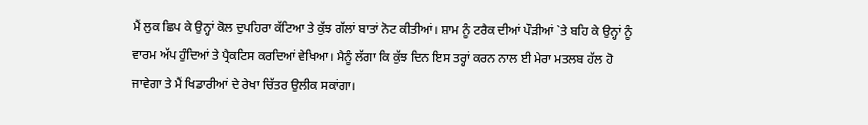ਮੈਂ ਲੁਕ ਛਿਪ ਕੇ ਉਨ੍ਹਾਂ ਕੋਲ ਦੁਪਹਿਰਾ ਕੱਟਿਆ ਤੇ ਕੁੱਝ ਗੱਲਾਂ ਬਾਤਾਂ ਨੋਟ ਕੀਤੀਆਂ। ਸ਼ਾਮ ਨੂੰ ਟਰੈਕ ਦੀਆਂ ਪੌੜੀਆਂ `ਤੇ ਬਹਿ ਕੇ ਉਨ੍ਹਾਂ ਨੂੰ ਵਾਰਮ ਅੱਪ ਹੁੰਦਿਆਂ ਤੇ ਪ੍ਰੈਕਟਿਸ ਕਰਦਿਆਂ ਵੇਖਿਆ। ਮੈਨੂੰ ਲੱਗਾ ਕਿ ਕੁੱਝ ਦਿਨ ਇਸ ਤਰ੍ਹਾਂ ਕਰਨ ਨਾਲ ਈ ਮੇਰਾ ਮਤਲਬ ਹੱਲ ਹੋ ਜਾਵੇਗਾ ਤੇ ਮੈਂ ਖਿਡਾਰੀਆਂ ਦੇ ਰੇਖਾ ਚਿੱਤਰ ਉਲੀਕ ਸਕਾਂਗਾ।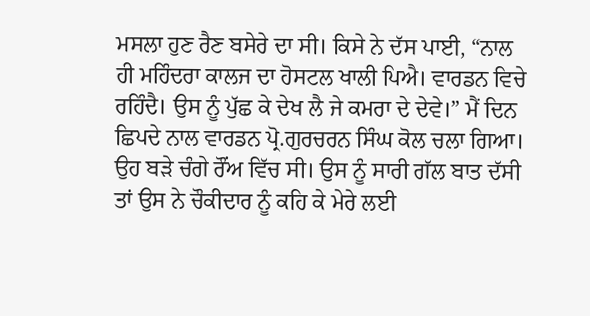ਮਸਲਾ ਹੁਣ ਰੈਣ ਬਸੇਰੇ ਦਾ ਸੀ। ਕਿਸੇ ਨੇ ਦੱਸ ਪਾਈ, “ਨਾਲ ਹੀ ਮਹਿੰਦਰਾ ਕਾਲਜ ਦਾ ਹੋਸਟਲ ਖਾਲੀ ਪਿਐ। ਵਾਰਡਨ ਵਿਚੇ ਰਹਿੰਦੈ। ਉਸ ਨੂੰ ਪੁੱਛ ਕੇ ਦੇਖ ਲੈ ਜੇ ਕਮਰਾ ਦੇ ਦੇਵੇ।” ਮੈਂ ਦਿਨ ਛਿਪਦੇ ਨਾਲ ਵਾਰਡਨ ਪ੍ਰੋ.ਗੁਰਚਰਨ ਸਿੰਘ ਕੋਲ ਚਲਾ ਗਿਆ। ਉਹ ਬੜੇ ਚੰਗੇ ਰੌਂਅ ਵਿੱਚ ਸੀ। ਉਸ ਨੂੰ ਸਾਰੀ ਗੱਲ ਬਾਤ ਦੱਸੀ ਤਾਂ ਉਸ ਨੇ ਚੌਕੀਦਾਰ ਨੂੰ ਕਹਿ ਕੇ ਮੇਰੇ ਲਈ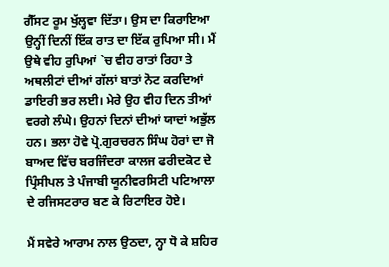ਗੈੱਸਟ ਰੂਮ ਖੁੱਲ੍ਹਵਾ ਦਿੱਤਾ। ਉਸ ਦਾ ਕਿਰਾਇਆ ਉਨ੍ਹੀਂ ਦਿਨੀਂ ਇੱਕ ਰਾਤ ਦਾ ਇੱਕ ਰੁਪਿਆ ਸੀ। ਮੈਂ ਉਥੇ ਵੀਹ ਰੁਪਿਆਂ `ਚ ਵੀਹ ਰਾਤਾਂ ਰਿਹਾ ਤੇ ਅਥਲੀਟਾਂ ਦੀਆਂ ਗੱਲਾਂ ਬਾਤਾਂ ਨੋਟ ਕਰਦਿਆਂ ਡਾਇਰੀ ਭਰ ਲਈ। ਮੇਰੇ ਉਹ ਵੀਹ ਦਿਨ ਤੀਆਂ ਵਰਗੇ ਲੰਘੇ। ਉਹਨਾਂ ਦਿਨਾਂ ਦੀਆਂ ਯਾਦਾਂ ਅਭੁੱਲ ਹਨ। ਭਲਾ ਹੋਵੇ ਪ੍ਰੋ.ਗੁਰਚਰਨ ਸਿੰਘ ਹੋਰਾਂ ਦਾ ਜੋ ਬਾਅਦ ਵਿੱਚ ਬਰਜਿੰਦਰਾ ਕਾਲਜ ਫਰੀਦਕੋਟ ਦੇ ਪ੍ਰਿੰਸੀਪਲ ਤੇ ਪੰਜਾਬੀ ਯੂਨੀਵਰਸਿਟੀ ਪਟਿਆਲਾ ਦੇ ਰਜਿਸਟਰਾਰ ਬਣ ਕੇ ਰਿਟਾਇਰ ਹੋਏ।

ਮੈਂ ਸਵੇਰੇ ਆਰਾਮ ਨਾਲ ਉਠਦਾ, ਨ੍ਹਾ ਧੋ ਕੇ ਸ਼ਹਿਰ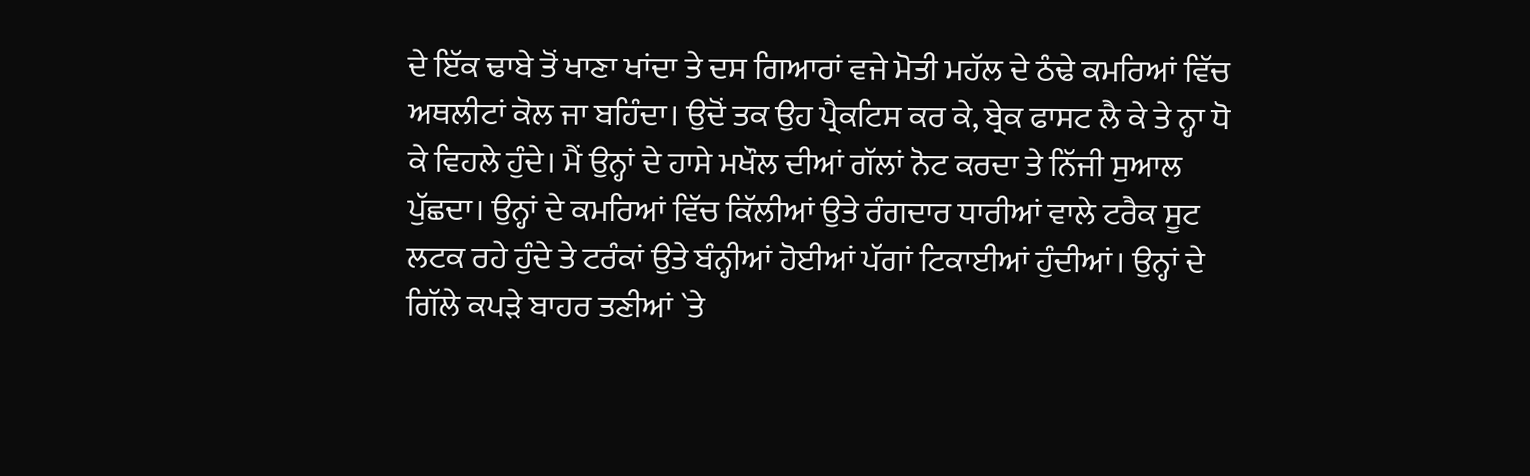ਦੇ ਇੱਕ ਢਾਬੇ ਤੋਂ ਖਾਣਾ ਖਾਂਦਾ ਤੇ ਦਸ ਗਿਆਰਾਂ ਵਜੇ ਮੋਤੀ ਮਹੱਲ ਦੇ ਠੰਢੇ ਕਮਰਿਆਂ ਵਿੱਚ ਅਥਲੀਟਾਂ ਕੋਲ ਜਾ ਬਹਿੰਦਾ। ਉਦੋਂ ਤਕ ਉਹ ਪ੍ਰੈਕਟਿਸ ਕਰ ਕੇ, ਬ੍ਰੇਕ ਫਾਸਟ ਲੈ ਕੇ ਤੇ ਨ੍ਹਾ ਧੋ ਕੇ ਵਿਹਲੇ ਹੁੰਦੇ। ਮੈਂ ਉਨ੍ਹਾਂ ਦੇ ਹਾਸੇ ਮਖੌਲ ਦੀਆਂ ਗੱਲਾਂ ਨੋਟ ਕਰਦਾ ਤੇ ਨਿੱਜੀ ਸੁਆਲ ਪੁੱਛਦਾ। ਉਨ੍ਹਾਂ ਦੇ ਕਮਰਿਆਂ ਵਿੱਚ ਕਿੱਲੀਆਂ ਉਤੇ ਰੰਗਦਾਰ ਧਾਰੀਆਂ ਵਾਲੇ ਟਰੈਕ ਸੂਟ ਲਟਕ ਰਹੇ ਹੁੰਦੇ ਤੇ ਟਰੰਕਾਂ ਉਤੇ ਬੰਨ੍ਹੀਆਂ ਹੋਈਆਂ ਪੱਗਾਂ ਟਿਕਾਈਆਂ ਹੁੰਦੀਆਂ। ਉਨ੍ਹਾਂ ਦੇ ਗਿੱਲੇ ਕਪੜੇ ਬਾਹਰ ਤਣੀਆਂ `ਤੇ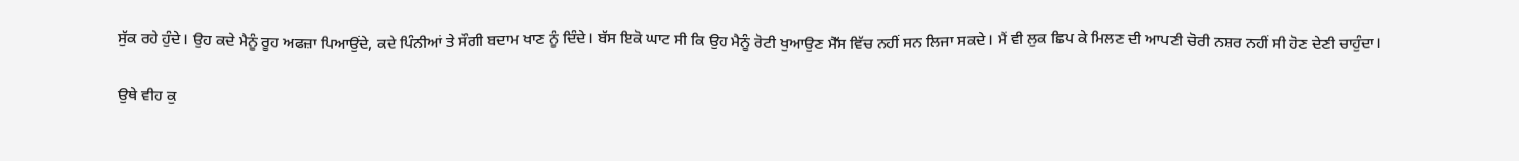ਸੁੱਕ ਰਹੇ ਹੁੰਦੇ। ਉਹ ਕਦੇ ਮੈਨੂੰ ਰੂਹ ਅਫਜ਼ਾ ਪਿਆਉਂਦੇ, ਕਦੇ ਪਿੰਨੀਆਂ ਤੇ ਸੌਗੀ ਬਦਾਮ ਖਾਣ ਨੂੰ ਦਿੰਦੇ। ਬੱਸ ਇਕੋ ਘਾਟ ਸੀ ਕਿ ਉਹ ਮੈਨੂੰ ਰੋਟੀ ਖੁਆਉਣ ਮੈੱਸ ਵਿੱਚ ਨਹੀਂ ਸਨ ਲਿਜਾ ਸਕਦੇ। ਮੈਂ ਵੀ ਲੁਕ ਛਿਪ ਕੇ ਮਿਲਣ ਦੀ ਆਪਣੀ ਚੋਰੀ ਨਸ਼ਰ ਨਹੀਂ ਸੀ ਹੋਣ ਦੇਣੀ ਚਾਹੁੰਦਾ।

ਉਥੇ ਵੀਹ ਕੁ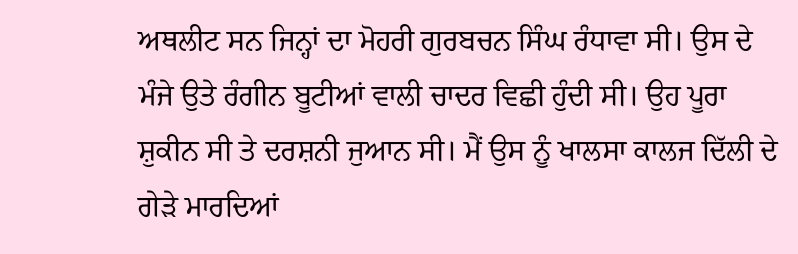ਅਥਲੀਟ ਸਨ ਜਿਨ੍ਹਾਂ ਦਾ ਮੋਹਰੀ ਗੁਰਬਚਨ ਸਿੰਘ ਰੰਧਾਵਾ ਸੀ। ਉਸ ਦੇ ਮੰਜੇ ਉਤੇ ਰੰਗੀਨ ਬੂਟੀਆਂ ਵਾਲੀ ਚਾਦਰ ਵਿਛੀ ਹੁੰਦੀ ਸੀ। ਉਹ ਪੂਰਾ ਸ਼ੁਕੀਨ ਸੀ ਤੇ ਦਰਸ਼ਨੀ ਜੁਆਨ ਸੀ। ਮੈਂ ਉਸ ਨੂੰ ਖਾਲਸਾ ਕਾਲਜ ਦਿੱਲੀ ਦੇ ਗੇੜੇ ਮਾਰਦਿਆਂ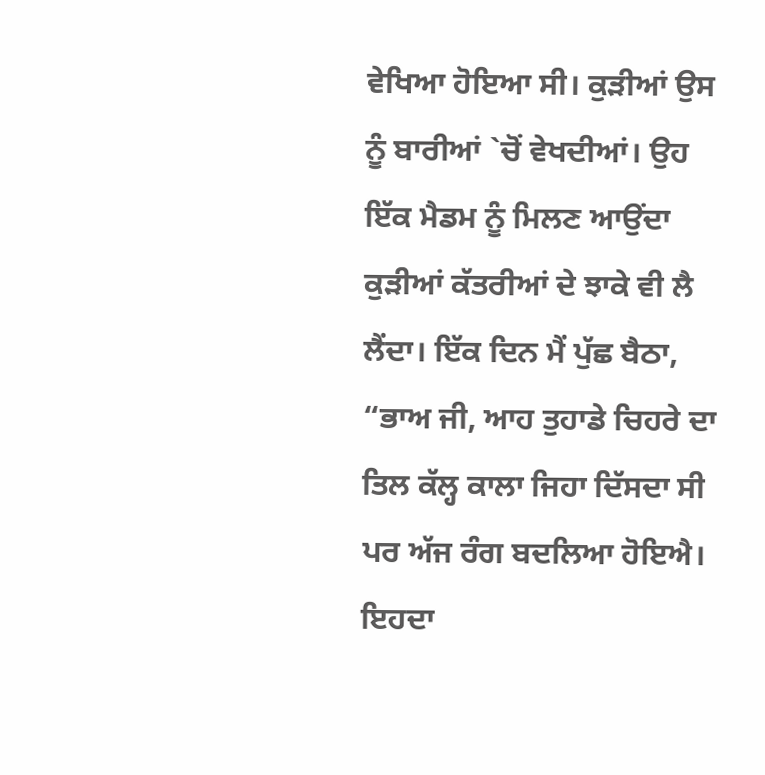ਵੇਖਿਆ ਹੋਇਆ ਸੀ। ਕੁੜੀਆਂ ਉਸ ਨੂੰ ਬਾਰੀਆਂ `ਚੋਂ ਵੇਖਦੀਆਂ। ਉਹ ਇੱਕ ਮੈਡਮ ਨੂੰ ਮਿਲਣ ਆਉਂਦਾ ਕੁੜੀਆਂ ਕੱਤਰੀਆਂ ਦੇ ਝਾਕੇ ਵੀ ਲੈ ਲੈਂਦਾ। ਇੱਕ ਦਿਨ ਮੈਂ ਪੁੱਛ ਬੈਠਾ, “ਭਾਅ ਜੀ, ਆਹ ਤੁਹਾਡੇ ਚਿਹਰੇ ਦਾ ਤਿਲ ਕੱਲ੍ਹ ਕਾਲਾ ਜਿਹਾ ਦਿੱਸਦਾ ਸੀ ਪਰ ਅੱਜ ਰੰਗ ਬਦਲਿਆ ਹੋਇਐ। ਇਹਦਾ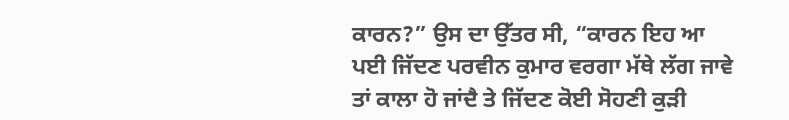ਕਾਰਨ?” ਉਸ ਦਾ ਉੱਤਰ ਸੀ, “ਕਾਰਨ ਇਹ ਆ ਪਈ ਜਿੱਦਣ ਪਰਵੀਨ ਕੁਮਾਰ ਵਰਗਾ ਮੱਥੇ ਲੱਗ ਜਾਵੇ ਤਾਂ ਕਾਲਾ ਹੋ ਜਾਂਦੈ ਤੇ ਜਿੱਦਣ ਕੋਈ ਸੋਹਣੀ ਕੁੜੀ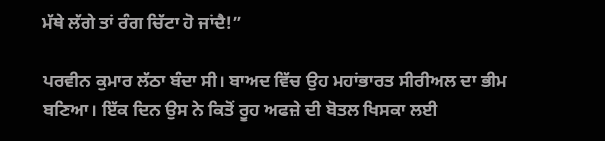ਮੱਥੇ ਲੱਗੇ ਤਾਂ ਰੰਗ ਚਿੱਟਾ ਹੋ ਜਾਂਦੈ!”

ਪਰਵੀਨ ਕੁਮਾਰ ਲੱਠਾ ਬੰਦਾ ਸੀ। ਬਾਅਦ ਵਿੱਚ ਉਹ ਮਹਾਂਭਾਰਤ ਸੀਰੀਅਲ ਦਾ ਭੀਮ ਬਣਿਆ। ਇੱਕ ਦਿਨ ਉਸ ਨੇ ਕਿਤੋਂ ਰੂਹ ਅਫਜ਼ੇ ਦੀ ਬੋਤਲ ਖਿਸਕਾ ਲਈ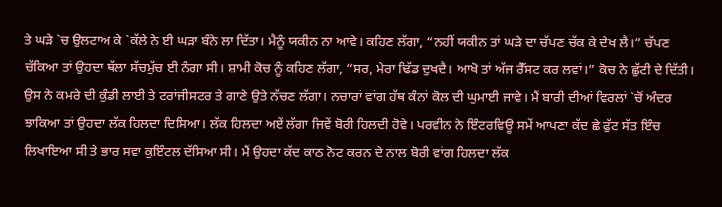ਤੇ ਘੜੇ `ਚ ਉਲਟਾਅ ਕੇ `ਕੱਲੇ ਨੇ ਈ ਘੜਾ ਬੰਨੇ ਲਾ ਦਿੱਤਾ। ਮੈਨੂੰ ਯਕੀਨ ਨਾ ਆਵੇ। ਕਹਿਣ ਲੱਗਾ, “ਨਹੀਂ ਯਕੀਨ ਤਾਂ ਘੜੇ ਦਾ ਚੱਪਣ ਚੱਕ ਕੇ ਦੇਖ ਲੈ।” ਚੱਪਣ ਚੱਕਿਆ ਤਾਂ ਉਹਦਾ ਥੱਲਾ ਸੱਚਮੁੱਚ ਈ ਨੰਗਾ ਸੀ। ਸ਼ਾਮੀ ਕੋਚ ਨੂੰ ਕਹਿਣ ਲੱਗਾ, “ਸਰ, ਮੇਰਾ ਢਿੱਡ ਦੁਖਦੈ। ਆਖੋ ਤਾਂ ਅੱਜ ਰੈੱਸਟ ਕਰ ਲਵਾਂ।” ਕੋਚ ਨੇ ਛੁੱਟੀ ਦੇ ਦਿੱਤੀ। ਉਸ ਨੇ ਕਮਰੇ ਦੀ ਕੁੰਡੀ ਲਾਈ ਤੇ ਟਰਾਂਜੀਸਟਰ ਤੇ ਗਾਣੇ ਉਤੇ ਨੱਚਣ ਲੱਗਾ। ਨਚਾਰਾਂ ਵਾਂਗ ਹੱਥ ਕੰਨਾਂ ਕੋਲ ਦੀ ਘੁਮਾਈ ਜਾਵੇ। ਮੈਂ ਬਾਰੀ ਦੀਆਂ ਵਿਰਲਾਂ `ਚੋਂ ਅੰਦਰ ਝਾਕਿਆ ਤਾਂ ਉਹਦਾ ਲੱਕ ਹਿਲਦਾ ਦਿਸਿਆ। ਲੱਕ ਹਿਲਦਾ ਅਏਂ ਲੱਗਾ ਜਿਵੇਂ ਬੋਰੀ ਹਿਲਦੀ ਹੋਵੇ। ਪਰਵੀਨ ਨੇ ਇੰਟਰਵਿਊ ਸਮੇਂ ਆਪਣਾ ਕੱਦ ਛੇ ਫੁੱਟ ਸੱਤ ਇੰਚ ਲਿਖਾਇਆ ਸੀ ਤੇ ਭਾਰ ਸਵਾ ਕੁਇੰਟਲ ਦੱਸਿਆ ਸੀ। ਮੈਂ ਉਹਦਾ ਕੱਦ ਕਾਠ ਨੋਟ ਕਰਨ ਦੇ ਨਾਲ ਬੋਰੀ ਵਾਂਗ ਹਿਲਦਾ ਲੱਕ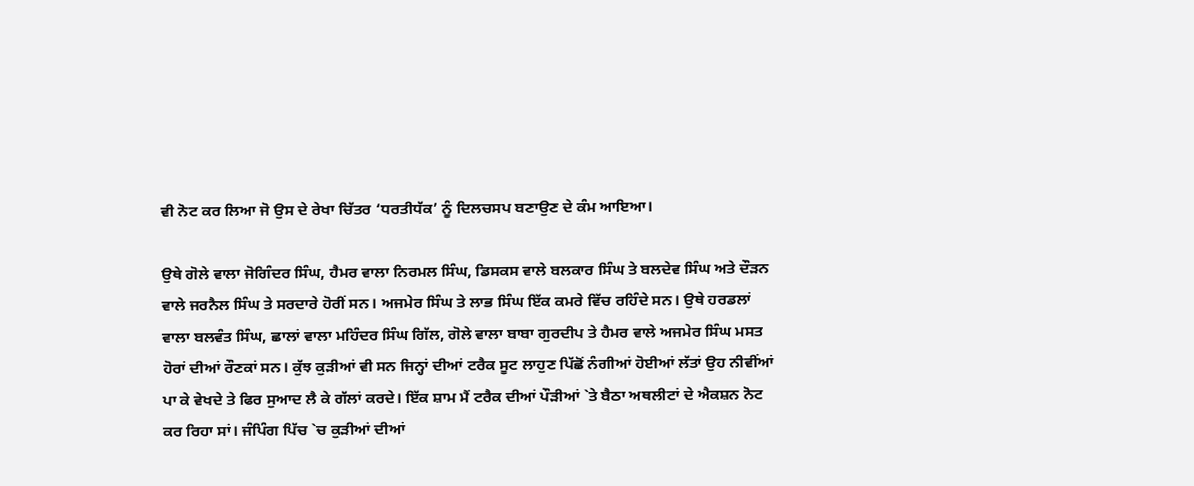ਵੀ ਨੋਟ ਕਰ ਲਿਆ ਜੋ ਉਸ ਦੇ ਰੇਖਾ ਚਿੱਤਰ ‘ਧਰਤੀਧੱਕ’ ਨੂੰ ਦਿਲਚਸਪ ਬਣਾਉਣ ਦੇ ਕੰਮ ਆਇਆ।

ਉਥੇ ਗੋਲੇ ਵਾਲਾ ਜੋਗਿੰਦਰ ਸਿੰਘ, ਹੈਮਰ ਵਾਲਾ ਨਿਰਮਲ ਸਿੰਘ, ਡਿਸਕਸ ਵਾਲੇ ਬਲਕਾਰ ਸਿੰਘ ਤੇ ਬਲਦੇਵ ਸਿੰਘ ਅਤੇ ਦੌੜਨ ਵਾਲੇ ਜਰਨੈਲ ਸਿੰਘ ਤੇ ਸਰਦਾਰੇ ਹੋਰੀਂ ਸਨ। ਅਜਮੇਰ ਸਿੰਘ ਤੇ ਲਾਭ ਸਿੰਘ ਇੱਕ ਕਮਰੇ ਵਿੱਚ ਰਹਿੰਦੇ ਸਨ। ਉਥੇ ਹਰਡਲਾਂ ਵਾਲਾ ਬਲਵੰਤ ਸਿੰਘ, ਛਾਲਾਂ ਵਾਲਾ ਮਹਿੰਦਰ ਸਿੰਘ ਗਿੱਲ, ਗੋਲੇ ਵਾਲਾ ਬਾਬਾ ਗੁਰਦੀਪ ਤੇ ਹੈਮਰ ਵਾਲੇ ਅਜਮੇਰ ਸਿੰਘ ਮਸਤ ਹੋਰਾਂ ਦੀਆਂ ਰੌਣਕਾਂ ਸਨ। ਕੁੱਝ ਕੁੜੀਆਂ ਵੀ ਸਨ ਜਿਨ੍ਹਾਂ ਦੀਆਂ ਟਰੈਕ ਸੂਟ ਲਾਹੁਣ ਪਿੱਛੋਂ ਨੰਗੀਆਂ ਹੋਈਆਂ ਲੱਤਾਂ ਉਹ ਨੀਵੀਂਆਂ ਪਾ ਕੇ ਵੇਖਦੇ ਤੇ ਫਿਰ ਸੁਆਦ ਲੈ ਕੇ ਗੱਲਾਂ ਕਰਦੇ। ਇੱਕ ਸ਼ਾਮ ਮੈਂ ਟਰੈਕ ਦੀਆਂ ਪੌੜੀਆਂ `ਤੇ ਬੈਠਾ ਅਥਲੀਟਾਂ ਦੇ ਐਕਸ਼ਨ ਨੋਟ ਕਰ ਰਿਹਾ ਸਾਂ। ਜੰਪਿੰਗ ਪਿੱਚ `ਚ ਕੁੜੀਆਂ ਦੀਆਂ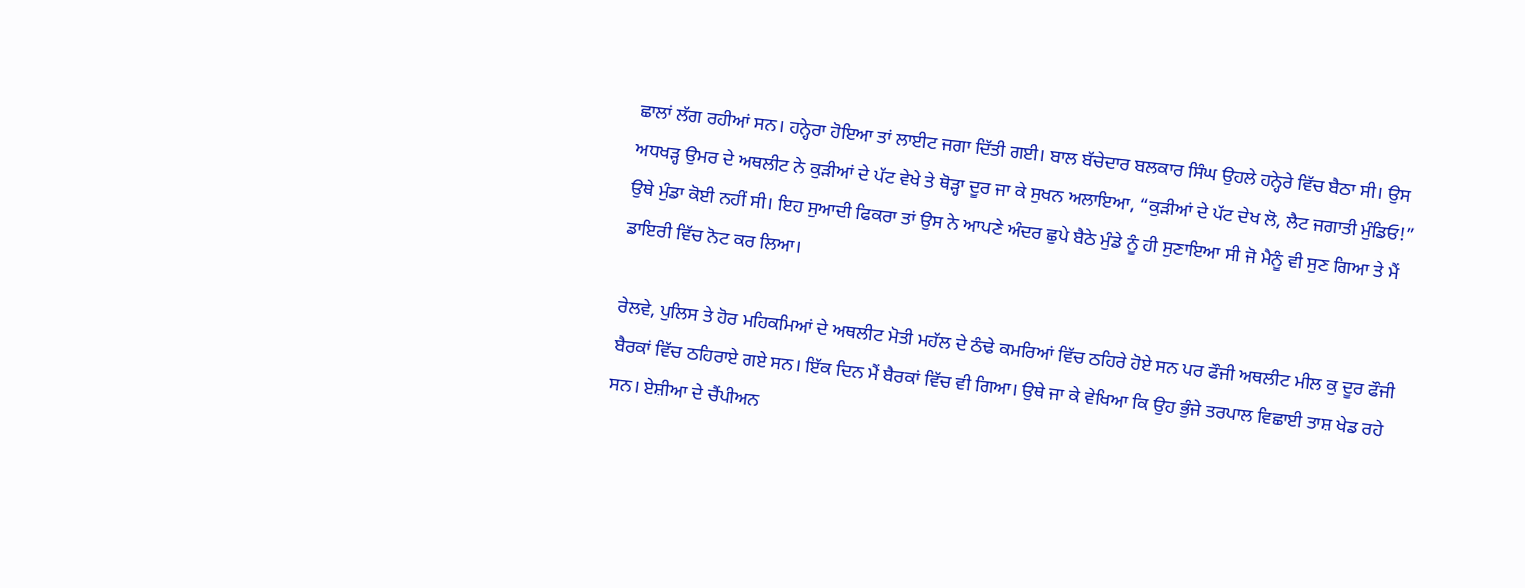ਛਾਲਾਂ ਲੱਗ ਰਹੀਆਂ ਸਨ। ਹਨ੍ਹੇਰਾ ਹੋਇਆ ਤਾਂ ਲਾਈਟ ਜਗਾ ਦਿੱਤੀ ਗਈ। ਬਾਲ ਬੱਚੇਦਾਰ ਬਲਕਾਰ ਸਿੰਘ ਉਹਲੇ ਹਨ੍ਹੇਰੇ ਵਿੱਚ ਬੈਠਾ ਸੀ। ਉਸ ਅਧਖੜ੍ਹ ਉਮਰ ਦੇ ਅਥਲੀਟ ਨੇ ਕੁੜੀਆਂ ਦੇ ਪੱਟ ਵੇਖੇ ਤੇ ਥੋੜ੍ਹਾ ਦੂਰ ਜਾ ਕੇ ਸੁਖਨ ਅਲਾਇਆ, “ਕੁੜੀਆਂ ਦੇ ਪੱਟ ਦੇਖ ਲੋ, ਲੈਟ ਜਗਾਤੀ ਮੁੰਡਿਓ!” ਉਥੇ ਮੁੰਡਾ ਕੋਈ ਨਹੀਂ ਸੀ। ਇਹ ਸੁਆਦੀ ਫਿਕਰਾ ਤਾਂ ਉਸ ਨੇ ਆਪਣੇ ਅੰਦਰ ਛੁਪੇ ਬੈਠੇ ਮੁੰਡੇ ਨੂੰ ਹੀ ਸੁਣਾਇਆ ਸੀ ਜੋ ਮੈਨੂੰ ਵੀ ਸੁਣ ਗਿਆ ਤੇ ਮੈਂ ਡਾਇਰੀ ਵਿੱਚ ਨੋਟ ਕਰ ਲਿਆ।

ਰੇਲਵੇ, ਪੁਲਿਸ ਤੇ ਹੋਰ ਮਹਿਕਮਿਆਂ ਦੇ ਅਥਲੀਟ ਮੋਤੀ ਮਹੱਲ ਦੇ ਠੰਢੇ ਕਮਰਿਆਂ ਵਿੱਚ ਠਹਿਰੇ ਹੋਏ ਸਨ ਪਰ ਫੌਜੀ ਅਥਲੀਟ ਮੀਲ ਕੁ ਦੂਰ ਫੌਜੀ ਬੈਰਕਾਂ ਵਿੱਚ ਠਹਿਰਾਏ ਗਏ ਸਨ। ਇੱਕ ਦਿਨ ਮੈਂ ਬੈਰਕਾਂ ਵਿੱਚ ਵੀ ਗਿਆ। ਉਥੇ ਜਾ ਕੇ ਵੇਖਿਆ ਕਿ ਉਹ ਭੁੰਜੇ ਤਰਪਾਲ ਵਿਛਾਈ ਤਾਸ਼ ਖੇਡ ਰਹੇ ਸਨ। ਏਸ਼ੀਆ ਦੇ ਚੈਂਪੀਅਨ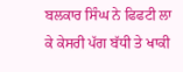ਬਲਕਾਰ ਸਿੰਘ ਨੇ ਫਿਫਟੀ ਲਾ ਕੇ ਕੇਸਰੀ ਪੱਗ ਬੱਧੀ ਤੇ ਖਾਕੀ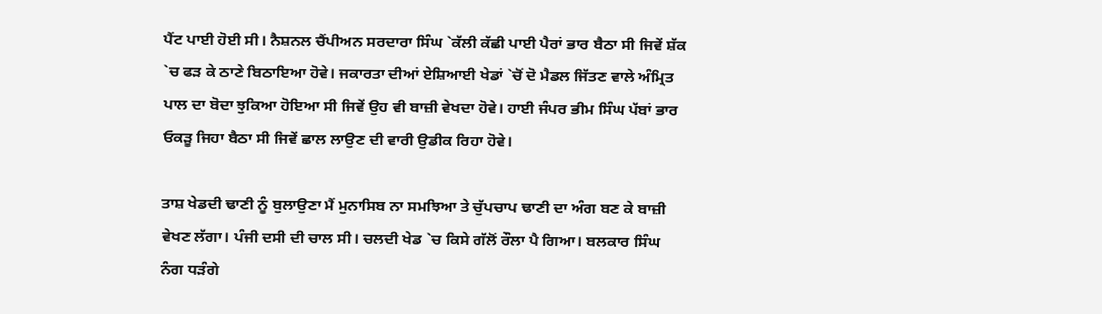ਪੈਂਟ ਪਾਈ ਹੋਈ ਸੀ। ਨੈਸ਼ਨਲ ਚੈਂਪੀਅਨ ਸਰਦਾਰਾ ਸਿੰਘ `ਕੱਲੀ ਕੱਛੀ ਪਾਈ ਪੈਰਾਂ ਭਾਰ ਬੈਠਾ ਸੀ ਜਿਵੇਂ ਸ਼ੱਕ `ਚ ਫੜ ਕੇ ਠਾਣੇ ਬਿਠਾਇਆ ਹੋਵੇ। ਜਕਾਰਤਾ ਦੀਆਂ ਏਸ਼ਿਆਈ ਖੇਡਾਂ `ਚੋਂ ਦੋ ਮੈਡਲ ਜਿੱਤਣ ਵਾਲੇ ਅੰਮ੍ਰਿਤ ਪਾਲ ਦਾ ਬੋਦਾ ਝੁਕਿਆ ਹੋਇਆ ਸੀ ਜਿਵੇਂ ਉਹ ਵੀ ਬਾਜ਼ੀ ਵੇਖਦਾ ਹੋਵੇ। ਹਾਈ ਜੰਪਰ ਭੀਮ ਸਿੰਘ ਪੱਬਾਂ ਭਾਰ ਓਕੜੂ ਜਿਹਾ ਬੈਠਾ ਸੀ ਜਿਵੇਂ ਛਾਲ ਲਾਉਣ ਦੀ ਵਾਰੀ ਉਡੀਕ ਰਿਹਾ ਹੋਵੇ।

ਤਾਸ਼ ਖੇਡਦੀ ਢਾਣੀ ਨੂੰ ਬੁਲਾਉਣਾ ਮੈਂ ਮੁਨਾਸਿਬ ਨਾ ਸਮਝਿਆ ਤੇ ਚੁੱਪਚਾਪ ਢਾਣੀ ਦਾ ਅੰਗ ਬਣ ਕੇ ਬਾਜ਼ੀ ਵੇਖਣ ਲੱਗਾ। ਪੰਜੀ ਦਸੀ ਦੀ ਚਾਲ ਸੀ। ਚਲਦੀ ਖੇਡ `ਚ ਕਿਸੇ ਗੱਲੋਂ ਰੌਲਾ ਪੈ ਗਿਆ। ਬਲਕਾਰ ਸਿੰਘ ਨੰਗ ਧੜੰਗੇ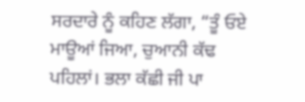ਸਰਦਾਰੇ ਨੂੰ ਕਹਿਣ ਲੱਗਾ, “ਤੂੰ ਓਏ ਮਾਊਆਂ ਜਿਆ, ਚੁਆਨੀ ਕੱਢ ਪਹਿਲਾਂ। ਭਲਾ ਕੱਛੀ ਜੀ ਪਾ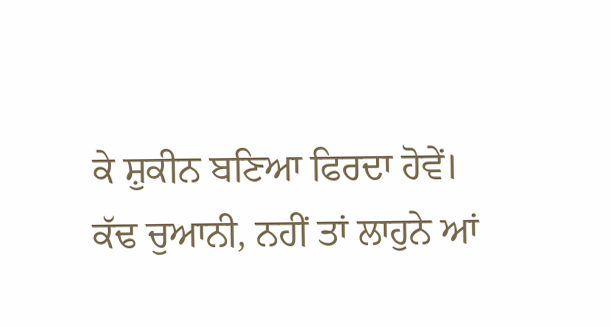ਕੇ ਸ਼ੁਕੀਨ ਬਣਿਆ ਫਿਰਦਾ ਹੋਵੇਂ। ਕੱਢ ਚੁਆਨੀ, ਨਹੀਂ ਤਾਂ ਲਾਹੁਨੇ ਆਂ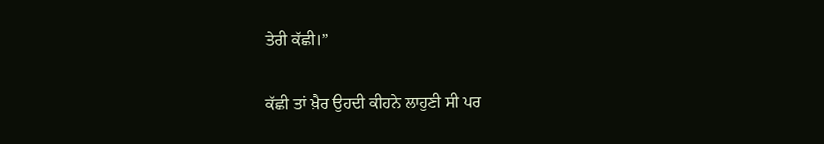ਤੇਰੀ ਕੱਛੀ।”

ਕੱਛੀ ਤਾਂ ਖ਼ੈਰ ਉਹਦੀ ਕੀਹਨੇ ਲਾਹੁਣੀ ਸੀ ਪਰ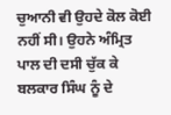ਚੁਆਨੀ ਵੀ ਉਹਦੇ ਕੋਲ ਕੋਈ ਨਹੀਂ ਸੀ। ਉਹਨੇ ਅੰਮ੍ਰਿਤ ਪਾਲ ਦੀ ਦਸੀ ਚੁੱਕ ਕੇ ਬਲਕਾਰ ਸਿੰਘ ਨੂੰ ਦੇ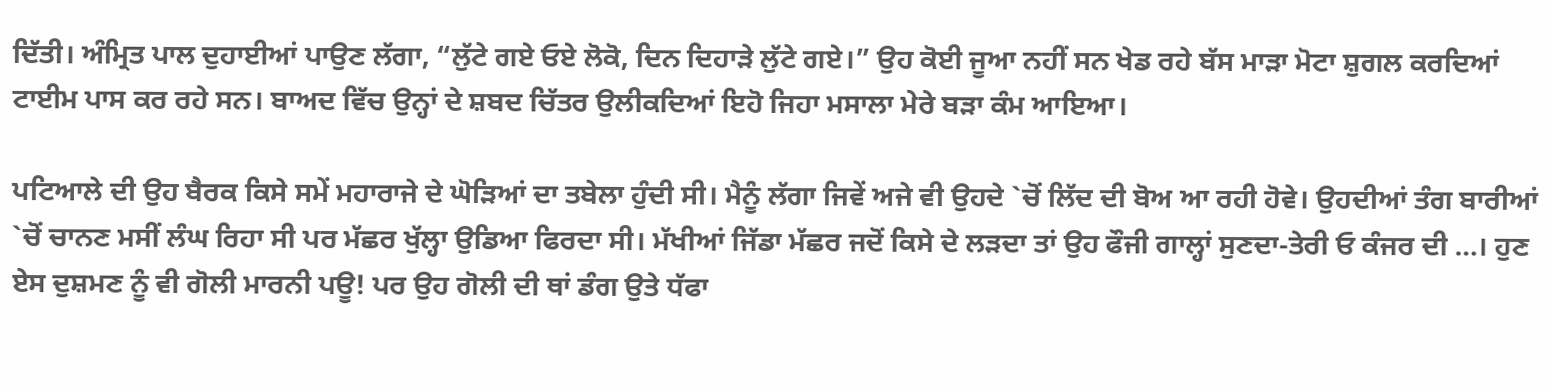ਦਿੱਤੀ। ਅੰਮ੍ਰਿਤ ਪਾਲ ਦੁਹਾਈਆਂ ਪਾਉਣ ਲੱਗਾ, “ਲੁੱਟੇ ਗਏ ਓਏ ਲੋਕੋ, ਦਿਨ ਦਿਹਾੜੇ ਲੁੱਟੇ ਗਏ।” ਉਹ ਕੋਈ ਜੂਆ ਨਹੀਂ ਸਨ ਖੇਡ ਰਹੇ ਬੱਸ ਮਾੜਾ ਮੋਟਾ ਸ਼ੁਗਲ ਕਰਦਿਆਂ ਟਾਈਮ ਪਾਸ ਕਰ ਰਹੇ ਸਨ। ਬਾਅਦ ਵਿੱਚ ਉਨ੍ਹਾਂ ਦੇ ਸ਼ਬਦ ਚਿੱਤਰ ਉਲੀਕਦਿਆਂ ਇਹੋ ਜਿਹਾ ਮਸਾਲਾ ਮੇਰੇ ਬੜਾ ਕੰਮ ਆਇਆ।

ਪਟਿਆਲੇ ਦੀ ਉਹ ਬੈਰਕ ਕਿਸੇ ਸਮੇਂ ਮਹਾਰਾਜੇ ਦੇ ਘੋੜਿਆਂ ਦਾ ਤਬੇਲਾ ਹੁੰਦੀ ਸੀ। ਮੈਨੂੰ ਲੱਗਾ ਜਿਵੇਂ ਅਜੇ ਵੀ ਉਹਦੇ `ਚੋਂ ਲਿੱਦ ਦੀ ਬੋਅ ਆ ਰਹੀ ਹੋਵੇ। ਉਹਦੀਆਂ ਤੰਗ ਬਾਰੀਆਂ `ਚੋਂ ਚਾਨਣ ਮਸੀਂ ਲੰਘ ਰਿਹਾ ਸੀ ਪਰ ਮੱਛਰ ਖੁੱਲ੍ਹਾ ਉਡਿਆ ਫਿਰਦਾ ਸੀ। ਮੱਖੀਆਂ ਜਿੱਡਾ ਮੱਛਰ ਜਦੋਂ ਕਿਸੇ ਦੇ ਲੜਦਾ ਤਾਂ ਉਹ ਫੌਜੀ ਗਾਲ੍ਹਾਂ ਸੁਣਦਾ-ਤੇਰੀ ਓ ਕੰਜਰ ਦੀ …। ਹੁਣ ਏਸ ਦੁਸ਼ਮਣ ਨੂੰ ਵੀ ਗੋਲੀ ਮਾਰਨੀ ਪਊ! ਪਰ ਉਹ ਗੋਲੀ ਦੀ ਥਾਂ ਡੰਗ ਉਤੇ ਧੱਫਾ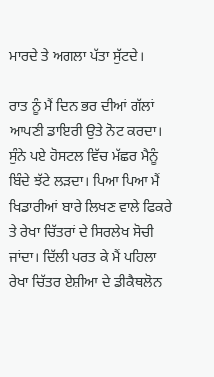ਮਾਰਦੇ ਤੇ ਅਗਲਾ ਪੱਤਾ ਸੁੱਟਦੇ।

ਰਾਤ ਨੂੰ ਮੈਂ ਦਿਨ ਭਰ ਦੀਆਂ ਗੱਲਾਂ ਆਪਣੀ ਡਾਇਰੀ ਉਤੇ ਨੋਟ ਕਰਦਾ। ਸੁੰਨੇ ਪਏ ਹੋਸਟਲ ਵਿੱਚ ਮੱਛਰ ਮੈਨੂੰ ਬਿੰਦੇ ਝੱਟੇ ਲੜਦਾ। ਪਿਆ ਪਿਆ ਮੈਂ ਖਿਡਾਰੀਆਂ ਬਾਰੇ ਲਿਖਣ ਵਾਲੇ ਫਿਕਰੇ ਤੇ ਰੇਖਾ ਚਿੱਤਰਾਂ ਦੇ ਸਿਰਲੇਖ ਸੋਚੀ ਜਾਂਦਾ। ਦਿੱਲੀ ਪਰਤ ਕੇ ਮੈਂ ਪਹਿਲਾ ਰੇਖਾ ਚਿੱਤਰ ਏਸ਼ੀਆ ਦੇ ਡੀਕੈਥਲੋਨ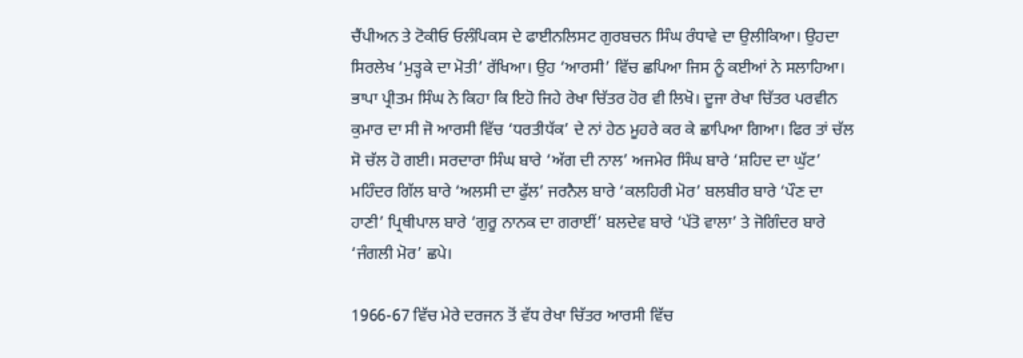ਚੈਂਪੀਅਨ ਤੇ ਟੋਕੀਓ ਓਲੰਪਿਕਸ ਦੇ ਫਾਈਨਲਿਸਟ ਗੁਰਬਚਨ ਸਿੰਘ ਰੰਧਾਵੇ ਦਾ ਉਲੀਕਿਆ। ਉਹਦਾ ਸਿਰਲੇਖ ‘ਮੁੜ੍ਹਕੇ ਦਾ ਮੋਤੀ’ ਰੱਖਿਆ। ਉਹ ‘ਆਰਸੀ’ ਵਿੱਚ ਛਪਿਆ ਜਿਸ ਨੂੰ ਕਈਆਂ ਨੇ ਸਲਾਹਿਆ। ਭਾਪਾ ਪ੍ਰੀਤਮ ਸਿੰਘ ਨੇ ਕਿਹਾ ਕਿ ਇਹੋ ਜਿਹੇ ਰੇਖਾ ਚਿੱਤਰ ਹੋਰ ਵੀ ਲਿਖੋ। ਦੂਜਾ ਰੇਖਾ ਚਿੱਤਰ ਪਰਵੀਨ ਕੁਮਾਰ ਦਾ ਸੀ ਜੋ ਆਰਸੀ ਵਿੱਚ ‘ਧਰਤੀਧੱਕ’ ਦੇ ਨਾਂ ਹੇਠ ਮੂਹਰੇ ਕਰ ਕੇ ਛਾਪਿਆ ਗਿਆ। ਫਿਰ ਤਾਂ ਚੱਲ ਸੋ ਚੱਲ ਹੋ ਗਈ। ਸਰਦਾਰਾ ਸਿੰਘ ਬਾਰੇ ‘ਅੱਗ ਦੀ ਨਾਲ’ ਅਜਮੇਰ ਸਿੰਘ ਬਾਰੇ ‘ਸ਼ਹਿਦ ਦਾ ਘੁੱਟ’ ਮਹਿੰਦਰ ਗਿੱਲ ਬਾਰੇ ‘ਅਲਸੀ ਦਾ ਫੁੱਲ’ ਜਰਨੈਲ ਬਾਰੇ ‘ਕਲਹਿਰੀ ਮੋਰ’ ਬਲਬੀਰ ਬਾਰੇ ‘ਪੌਣ ਦਾ ਹਾਣੀ’ ਪ੍ਰਿਥੀਪਾਲ ਬਾਰੇ ‘ਗੁਰੂ ਨਾਨਕ ਦਾ ਗਰਾਈਂ’ ਬਲਦੇਵ ਬਾਰੇ ‘ਪੱਤੋ ਵਾਲਾ’ ਤੇ ਜੋਗਿੰਦਰ ਬਾਰੇ ‘ਜੰਗਲੀ ਮੋਰ’ ਛਪੇ।

1966-67 ਵਿੱਚ ਮੇਰੇ ਦਰਜਨ ਤੋਂ ਵੱਧ ਰੇਖਾ ਚਿੱਤਰ ਆਰਸੀ ਵਿੱਚ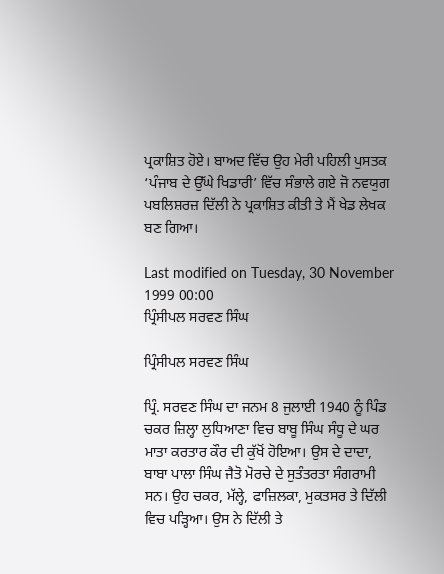ਪ੍ਰਕਾਸ਼ਿਤ ਹੋਏ। ਬਾਅਦ ਵਿੱਚ ਉਹ ਮੇਰੀ ਪਹਿਲੀ ਪੁਸਤਕ ‘ਪੰਜਾਬ ਦੇ ਉੱਘੇ ਖਿਡਾਰੀ’ ਵਿੱਚ ਸੰਭਾਲੇ ਗਏ ਜੋ ਨਵਯੁਗ ਪਬਲਿਸ਼ਰਜ਼ ਦਿੱਲੀ ਨੇ ਪ੍ਰਕਾਸ਼ਿਤ ਕੀਤੀ ਤੇ ਮੈਂ ਖੇਡ ਲੇਖਕ ਬਣ ਗਿਆ।

Last modified on Tuesday, 30 November 1999 00:00
ਪ੍ਰਿੰਸੀਪਲ ਸਰਵਣ ਸਿੰਘ

ਪ੍ਰਿੰਸੀਪਲ ਸਰਵਣ ਸਿੰਘ

ਪ੍ਰਿੰ. ਸਰਵਣ ਸਿੰਘ ਦਾ ਜਨਮ 8 ਜੁਲਾਈ 1940 ਨੂੰ ਪਿੰਡ ਚਕਰ ਜ਼ਿਲ੍ਹਾ ਲੁਧਿਆਣਾ ਵਿਚ ਬਾਬੂ ਸਿੰਘ ਸੰਧੂ ਦੇ ਘਰ ਮਾਤਾ ਕਰਤਾਰ ਕੌਰ ਦੀ ਕੁੱਖੋਂ ਹੋਇਆ। ਉਸ ਦੇ ਦਾਦਾ, ਬਾਬਾ ਪਾਲਾ ਸਿੰਘ ਜੈਤੋ ਮੋਰਚੇ ਦੇ ਸੁਤੰਤਰਤਾ ਸੰਗਰਾਮੀ ਸਨ। ਉਹ ਚਕਰ, ਮੱਲ੍ਹੇ, ਫਾਜ਼ਿਲਕਾ, ਮੁਕਤਸਰ ਤੇ ਦਿੱਲੀ ਵਿਚ ਪੜ੍ਹਿਆ। ਉਸ ਨੇ ਦਿੱਲੀ ਤੇ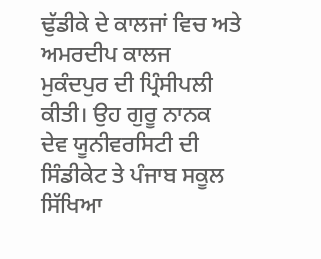ਢੁੱਡੀਕੇ ਦੇ ਕਾਲਜਾਂ ਵਿਚ ਅਤੇ ਅਮਰਦੀਪ ਕਾਲਜ ਮੁਕੰਦਪੁਰ ਦੀ ਪ੍ਰਿੰਸੀਪਲੀ ਕੀਤੀ। ਉਹ ਗੁਰੂ ਨਾਨਕ ਦੇਵ ਯੂਨੀਵਰਸਿਟੀ ਦੀ ਸਿੰਡੀਕੇਟ ਤੇ ਪੰਜਾਬ ਸਕੂਲ ਸਿੱਖਿਆ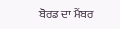ਬੋਰਡ ਦਾ ਮੈਂਬਰ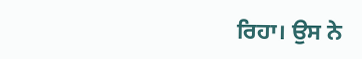ਰਿਹਾ। ਉਸ ਨੇ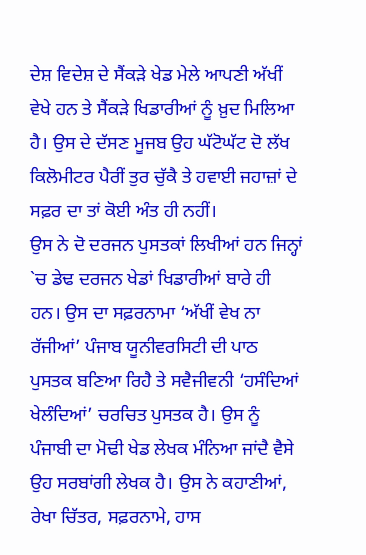ਦੇਸ਼ ਵਿਦੇਸ਼ ਦੇ ਸੈਂਕੜੇ ਖੇਡ ਮੇਲੇ ਆਪਣੀ ਅੱਖੀਂ ਵੇਖੇ ਹਨ ਤੇ ਸੈਂਕੜੇ ਖਿਡਾਰੀਆਂ ਨੂੰ ਖ਼ੁਦ ਮਿਲਿਆ ਹੈ। ਉਸ ਦੇ ਦੱਸਣ ਮੂਜਬ ਉਹ ਘੱਟੋਘੱਟ ਦੋ ਲੱਖ ਕਿਲੋਮੀਟਰ ਪੈਰੀਂ ਤੁਰ ਚੁੱਕੈ ਤੇ ਹਵਾਈ ਜਹਾਜ਼ਾਂ ਦੇ ਸਫ਼ਰ ਦਾ ਤਾਂ ਕੋਈ ਅੰਤ ਹੀ ਨਹੀਂ।
ਉਸ ਨੇ ਦੋ ਦਰਜਨ ਪੁਸਤਕਾਂ ਲਿਖੀਆਂ ਹਨ ਜਿਨ੍ਹਾਂ `ਚ ਡੇਢ ਦਰਜਨ ਖੇਡਾਂ ਖਿਡਾਰੀਆਂ ਬਾਰੇ ਹੀ ਹਨ। ਉਸ ਦਾ ਸਫ਼ਰਨਾਮਾ ‘ਅੱਖੀਂ ਵੇਖ ਨਾ ਰੱਜੀਆਂ’ ਪੰਜਾਬ ਯੂਨੀਵਰਸਿਟੀ ਦੀ ਪਾਠ ਪੁਸਤਕ ਬਣਿਆ ਰਿਹੈ ਤੇ ਸਵੈਜੀਵਨੀ ‘ਹਸੰਦਿਆਂ ਖੇਲੰਦਿਆਂ’ ਚਰਚਿਤ ਪੁਸਤਕ ਹੈ। ਉਸ ਨੂੰ ਪੰਜਾਬੀ ਦਾ ਮੋਢੀ ਖੇਡ ਲੇਖਕ ਮੰਨਿਆ ਜਾਂਦੈ ਵੈਸੇ ਉਹ ਸਰਬਾਂਗੀ ਲੇਖਕ ਹੈ। ਉਸ ਨੇ ਕਹਾਣੀਆਂ, ਰੇਖਾ ਚਿੱਤਰ, ਸਫ਼ਰਨਾਮੇ, ਹਾਸ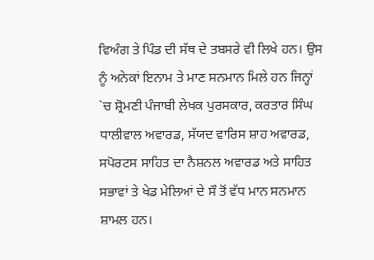ਵਿਅੰਗ ਤੇ ਪਿੰਡ ਦੀ ਸੱਥ ਦੇ ਤਬਸਰੇ ਵੀ ਲਿਖੇ ਹਨ। ਉਸ ਨੂੰ ਅਨੇਕਾਂ ਇਨਾਮ ਤੇ ਮਾਣ ਸਨਮਾਨ ਮਿਲੇ ਹਨ ਜਿਨ੍ਹਾਂ `ਚ ਸ਼੍ਰੋਮਣੀ ਪੰਜਾਬੀ ਲੇਖਕ ਪੁਰਸਕਾਰ, ਕਰਤਾਰ ਸਿੰਘ ਧਾਲੀਵਾਲ ਅਵਾਰਡ, ਸੱਯਦ ਵਾਰਿਸ ਸ਼ਾਹ ਅਵਾਰਡ, ਸਪੋਰਟਸ ਸਾਹਿਤ ਦਾ ਨੈਸ਼ਨਲ ਅਵਾਰਡ ਅਤੇ ਸਾਹਿਤ ਸਭਾਵਾਂ ਤੇ ਖੇਡ ਮੇਲਿਆਂ ਦੇ ਸੌ ਤੋਂ ਵੱਧ ਮਾਨ ਸਨਮਾਨ ਸ਼ਾਮਲ ਹਨ।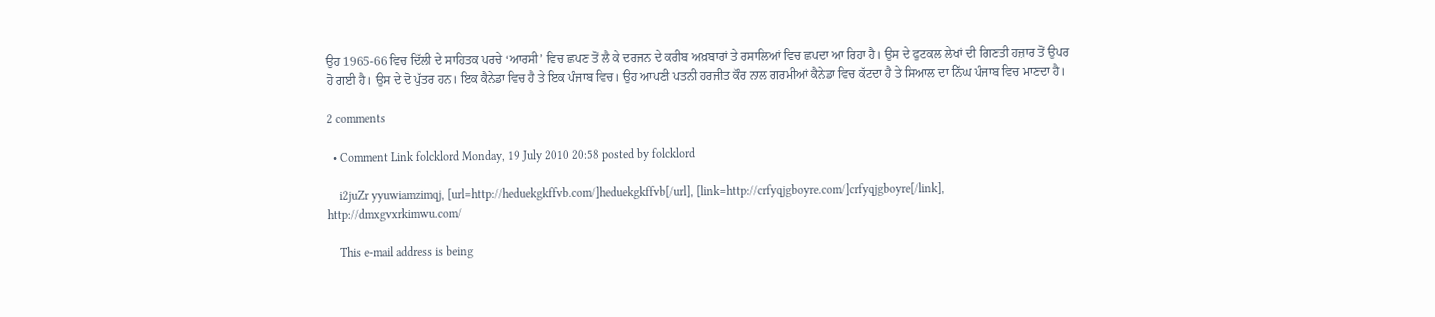ਉਹ 1965-66 ਵਿਚ ਦਿੱਲੀ ਦੇ ਸਾਹਿਤਕ ਪਰਚੇ ‘ਆਰਸੀ’ ਵਿਚ ਛਪਣ ਤੋਂ ਲੈ ਕੇ ਦਰਜਨ ਦੇ ਕਰੀਬ ਅਖ਼ਬਾਰਾਂ ਤੇ ਰਸਾਲਿਆਂ ਵਿਚ ਛਪਦਾ ਆ ਰਿਹਾ ਹੈ। ਉਸ ਦੇ ਫੁਟਕਲ ਲੇਖਾਂ ਦੀ ਗਿਣਤੀ ਹਜ਼ਾਰ ਤੋਂ ਉਪਰ ਹੋ ਗਈ ਹੈ। ਉਸ ਦੇ ਦੋ ਪੁੱਤਰ ਹਨ। ਇਕ ਕੈਨੇਡਾ ਵਿਚ ਹੈ ਤੇ ਇਕ ਪੰਜਾਬ ਵਿਚ। ਉਹ ਆਪਣੀ ਪਤਨੀ ਹਰਜੀਤ ਕੌਰ ਨਾਲ ਗਰਮੀਆਂ ਕੈਨੇਡਾ ਵਿਚ ਕੱਟਦਾ ਹੈ ਤੇ ਸਿਆਲ ਦਾ ਨਿੱਘ ਪੰਜਾਬ ਵਿਚ ਮਾਣਦਾ ਹੈ।

2 comments

  • Comment Link folcklord Monday, 19 July 2010 20:58 posted by folcklord

    i2juZr yyuwiamzimqj, [url=http://heduekgkffvb.com/]heduekgkffvb[/url], [link=http://crfyqjgboyre.com/]crfyqjgboyre[/link], http://dmxgvxrkimwu.com/

    This e-mail address is being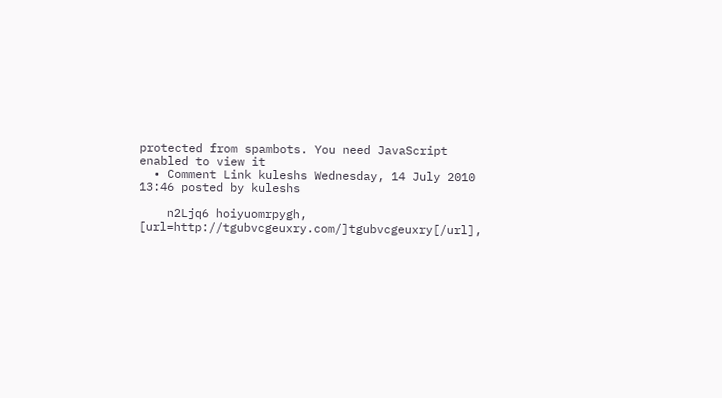protected from spambots. You need JavaScript enabled to view it
  • Comment Link kuleshs Wednesday, 14 July 2010 13:46 posted by kuleshs

    n2Ljq6 hoiyuomrpygh, [url=http://tgubvcgeuxry.com/]tgubvcgeuxry[/url],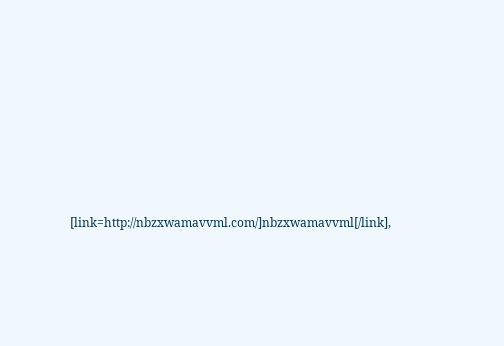[link=http://nbzxwamavvml.com/]nbzxwamavvml[/link],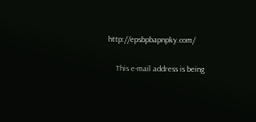http://epsbpbapnpky.com/

    This e-mail address is being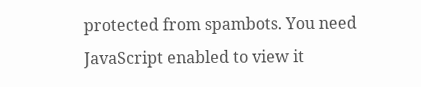protected from spambots. You need JavaScript enabled to view it